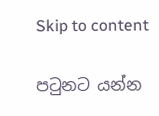Skip to content

පටුනට යන්න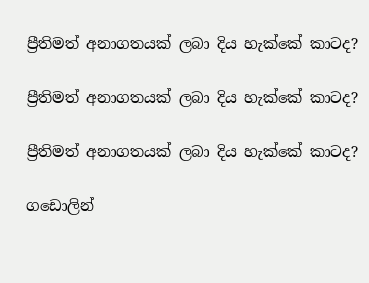ප්‍රීතිමත් අනාගතයක් ලබා දිය හැක්කේ කාටද?

ප්‍රීතිමත් අනාගතයක් ලබා දිය හැක්කේ කාටද?

ප්‍රීතිමත් අනාගතයක් ලබා දිය හැක්කේ කාටද?

ගඩොලින්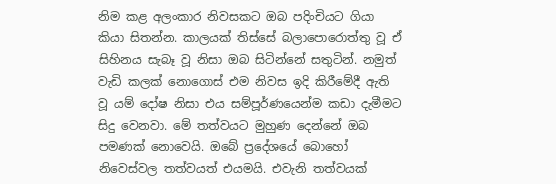නිම කළ අලංකාර නිවසකට ඔබ පදිංචියට ගියා කියා සිතන්න. කාලයක් තිස්සේ බලාපොරොත්තු වූ ඒ සිහිනය සැබෑ වූ නිසා ඔබ සිටින්නේ සතුටින්. නමුත් වැඩි කලක් නොගොස් එම නිවස ඉදි කිරීමේදී ඇති වූ යම් දෝෂ නිසා එය සම්පූර්ණයෙන්ම කඩා දැමීමට සිදු වෙනවා. මේ තත්වයට මුහුණ දෙන්නේ ඔබ පමණක් නොවෙයි. ඔබේ ප්‍රදේශයේ බොහෝ නිවෙස්වල තත්වයත් එයමයි. එවැනි තත්වයක්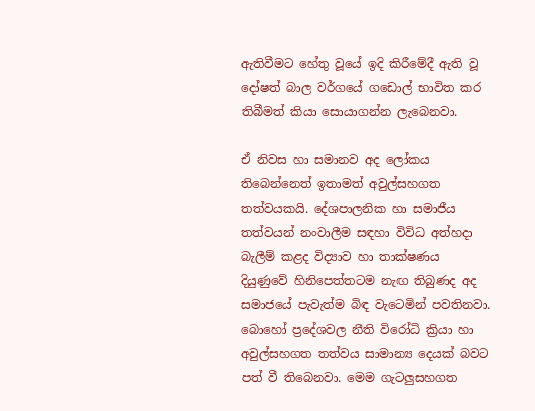ඇතිවීමට හේතු වූයේ ඉදි කිරීමේදී ඇති වූ දෝෂත් බාල වර්ගයේ ගඩොල් භාවිත කර තිබීමත් කියා සොයාගන්න ලැබෙනවා.

ඒ නිවස හා සමානව අද ලෝකය තිබෙන්නෙත් ඉතාමත් අවුල්සහගත තත්වයකයි. දේශපාලනික හා සමාජීය තත්වයන් නංවාලීම සඳහා විවිධ අත්හදා බැලීම් කළද විද්‍යාව හා තාක්ෂණය දියුණුවේ හිනිපෙත්තටම නැඟ තිබුණද අද සමාජයේ පැවැත්ම බිඳ වැටෙමින් පවතිනවා. බොහෝ ප්‍රදේශවල නීති විරෝධි ක්‍රියා හා අවුල්සහගත තත්වය සාමාන්‍ය දෙයක් බවට පත් වී තිබෙනවා. මෙම ගැටලුසහගත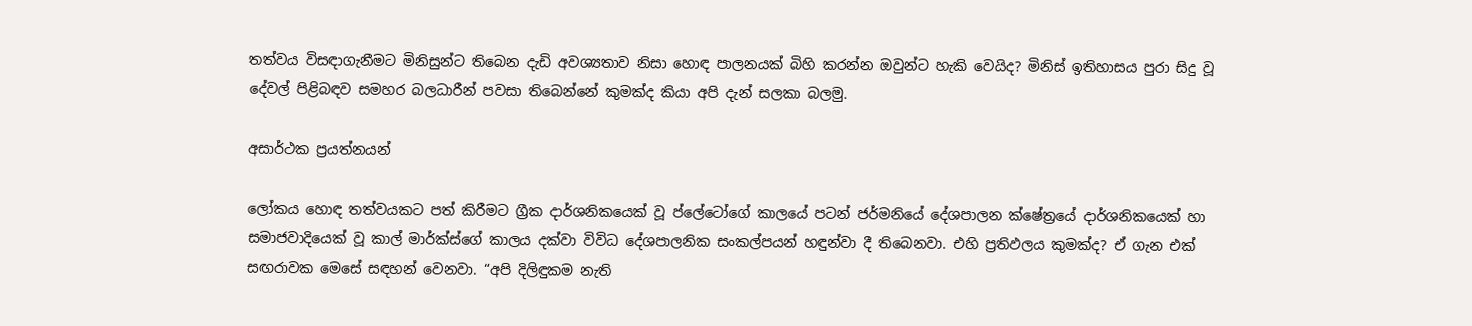තත්වය විසඳාගැනීමට මිනිසුන්ට තිබෙන දැඩි අවශ්‍යතාව නිසා හොඳ පාලනයක් බිහි කරන්න ඔවුන්ට හැකි වෙයිද? මිනිස් ඉතිහාසය පුරා සිදු වූ දේවල් පිළිබඳව සමහර බලධාරීන් පවසා තිබෙන්නේ කුමක්ද කියා අපි දැන් සලකා බලමු.

අසාර්ථක ප්‍රයත්නයන්

ලෝකය හොඳ තත්වයකට පත් කිරීමට ග්‍රීක දාර්ශනිකයෙක් වූ ප්ලේටෝගේ කාලයේ පටන් ජර්මනියේ දේශපාලන ක්ෂේත්‍රයේ දාර්ශනිකයෙක් හා සමාජවාදියෙක් වූ කාල් මාර්ක්ස්ගේ කාලය දක්වා විවිධ දේශපාලනික සංකල්පයන් හඳුන්වා දී තිබෙනවා. එහි ප්‍රතිඵලය කුමක්ද? ඒ ගැන එක් සඟරාවක මෙසේ සඳහන් වෙනවා. “අපි දිලිඳුකම නැති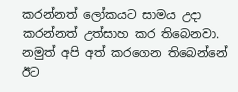කරන්නත් ලෝකයට සාමය උදා කරන්නත් උත්සාහ කර තිබෙනවා. නමුත් අපි අත් කරගෙන තිබෙන්නේ ඊට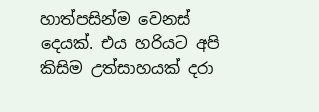හාත්පසින්ම වෙනස් දෙයක්. එය හරියට අපි කිසිම උත්සාහයක් දරා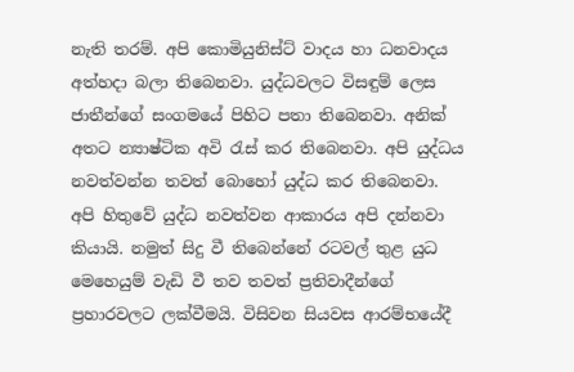නැති තරම්. අපි කොමියුනිස්ට් වාදය හා ධනවාදය අත්හදා බලා තිබෙනවා. යුද්ධවලට විසඳුම් ලෙස ජාතීන්ගේ සංගමයේ පිහිට පතා තිබෙනවා. අනික් අතට න්‍යාෂ්ටික අවි රැස් කර තිබෙනවා. අපි යුද්ධය නවත්වන්න තවත් බොහෝ යුද්ධ කර තිබෙනවා. අපි හිතුවේ යුද්ධ නවත්වන ආකාරය අපි දන්නවා කියායි. නමුත් සිදු වී තිබෙන්නේ රටවල් තුළ යුධ මෙහෙයුම් වැඩි වී තව තවත් ප්‍රතිවාදීන්ගේ ප්‍රහාරවලට ලක්වීමයි. විසිවන සියවස ආරම්භයේදී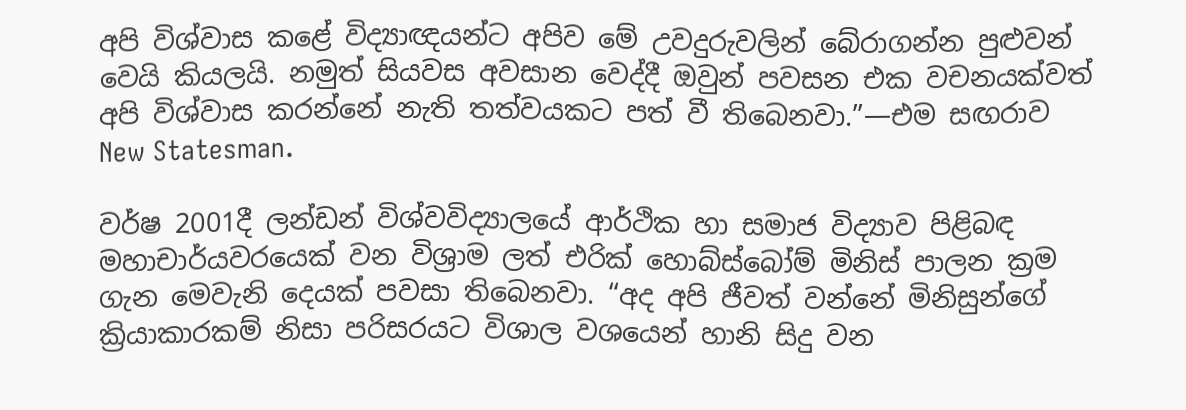අපි විශ්වාස කළේ විද්‍යාඥයන්ට අපිව මේ උවදුරුවලින් බේරාගන්න පුළුවන් වෙයි කියලයි. නමුත් සියවස අවසාන වෙද්දී ඔවුන් පවසන එක වචනයක්වත් අපි විශ්වාස කරන්නේ නැති තත්වයකට පත් වී තිබෙනවා.”—එම සඟරාව New Statesman.

වර්ෂ 2001දී ලන්ඩන් විශ්වවිද්‍යාලයේ ආර්ථික හා සමාජ විද්‍යාව පිළිබඳ මහාචාර්යවරයෙක් වන විශ්‍රාම ලත් එරික් හොබ්ස්බෝම් මිනිස් පාලන ක්‍රම ගැන මෙවැනි දෙයක් පවසා තිබෙනවා. “අද අපි ජීවත් වන්නේ මිනිසුන්ගේ ක්‍රියාකාරකම් නිසා පරිසරයට විශාල වශයෙන් හානි සිදු වන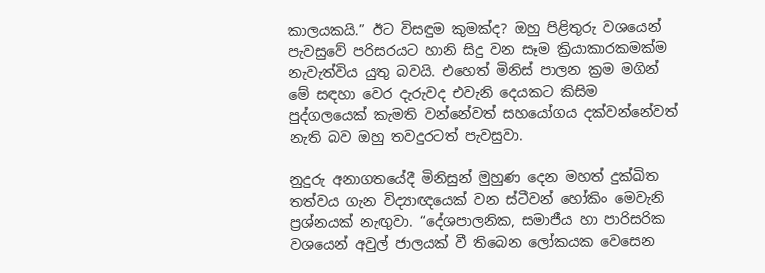කාලයකයි.” ඊට විසඳුම කුමක්ද? ඔහු පිළිතුරු වශයෙන් පැවසුවේ පරිසරයට හානි සිදු වන සෑම ක්‍රියාකාරකමක්ම නැවැත්විය යුතු බවයි. එහෙත් මිනිස් පාලන ක්‍රම මගින් මේ සඳහා වෙර දැරුවද එවැනි දෙයකට කිසිම පුද්ගලයෙක් කැමති වන්නේවත් සහයෝගය දක්වන්නේවත් නැති බව ඔහු තවදුරටත් පැවසුවා.

නුදුරු අනාගතයේදී මිනිසුන් මුහුණ දෙන මහත් දුක්ඛිත තත්වය ගැන විද්‍යාඥයෙක් වන ස්ටීවන් හෝකිං මෙවැනි ප්‍රශ්නයක් නැඟුවා. “දේශපාලනික, සමාජීය හා පාරිසරික වශයෙන් අවුල් ජාලයක් වී තිබෙන ලෝකයක වෙසෙන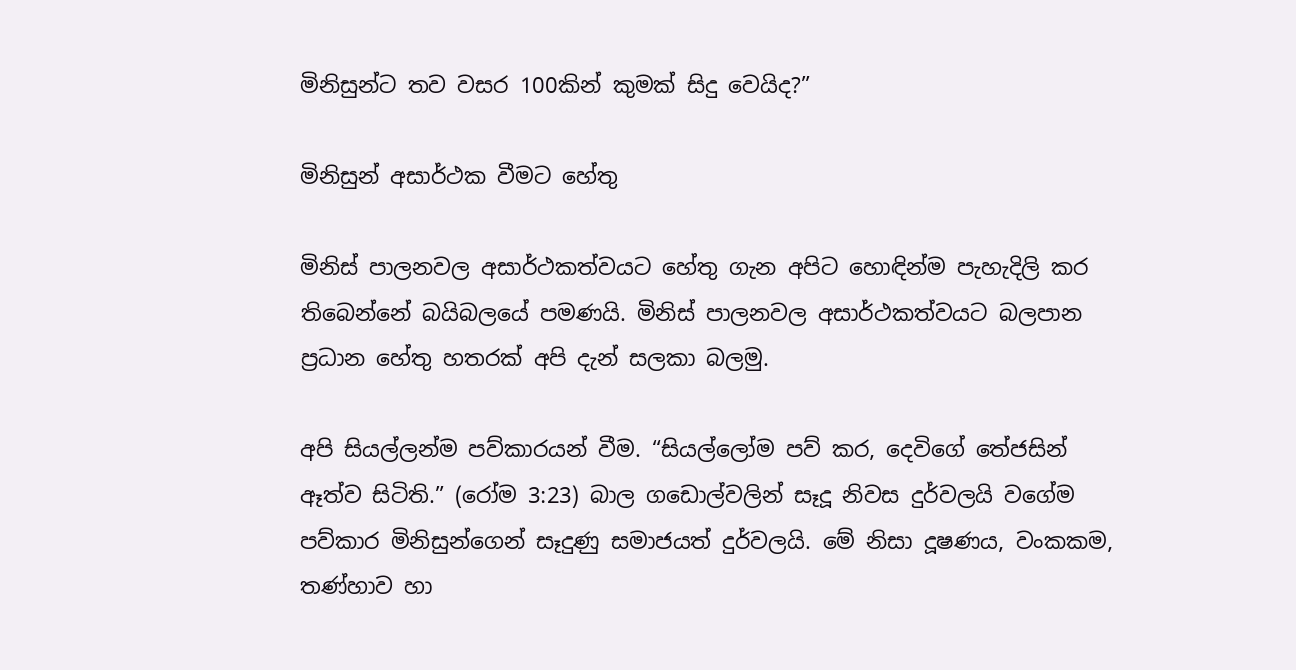මිනිසුන්ට තව වසර 100කින් කුමක් සිදු වෙයිද?”

මිනිසුන් අසාර්ථක වීමට හේතු

මිනිස් පාලනවල අසාර්ථකත්වයට හේතු ගැන අපිට හොඳින්ම පැහැදිලි කර තිබෙන්නේ බයිබලයේ පමණයි. මිනිස් පාලනවල අසාර්ථකත්වයට බලපාන ප්‍රධාන හේතු හතරක් අපි දැන් සලකා බලමු.

අපි සියල්ලන්ම පව්කාරයන් වීම. “සියල්ලෝම පව් කර, දෙවිගේ තේජසින් ඈත්ව සිටිති.” (රෝම 3:23) බාල ගඩොල්වලින් සෑදූ නිවස දුර්වලයි වගේම පව්කාර මිනිසුන්ගෙන් සෑදුණු සමාජයත් දුර්වලයි. මේ නිසා දූෂණය, වංකකම, තණ්හාව හා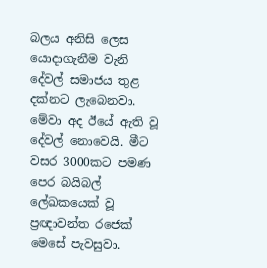බලය අනිසි ලෙස යොදාගැනීම වැනි දේවල් සමාජය තුළ දක්නට ලැබෙනවා. මේවා අද ඊයේ ඇති වූ දේවල් නොවෙයි. මීට වසර 3000කට පමණ පෙර බයිබල් ලේඛකයෙක් වූ ප්‍රඥාවන්ත රජෙක් මෙසේ පැවසුවා.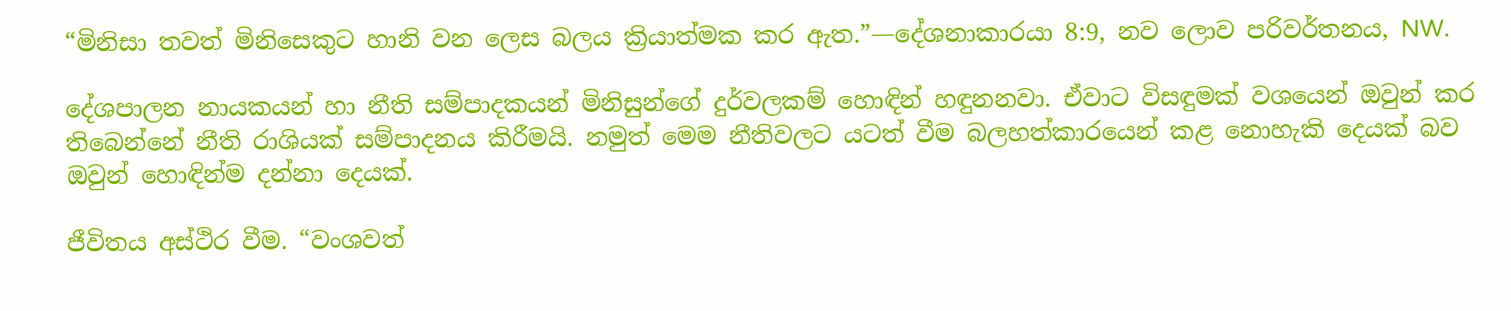“මිනිසා තවත් මිනිසෙකුට හානි වන ලෙස බලය ක්‍රියාත්මක කර ඇත.”—දේශනාකාරයා 8:9, නව ලොව පරිවර්තනය, NW.

දේශපාලන නායකයන් හා නීති සම්පාදකයන් මිනිසුන්ගේ දුර්වලකම් හොඳින් හඳුනනවා. ඒවාට විසඳුමක් වශයෙන් ඔවුන් කර තිබෙන්නේ නීති රාශියක් සම්පාදනය කිරීමයි. නමුත් මෙම නීතිවලට යටත් වීම බලහත්කාරයෙන් කළ නොහැකි දෙයක් බව ඔවුන් හොඳින්ම දන්නා දෙයක්.

ජීවිතය අස්ථිර වීම. “වංශවත්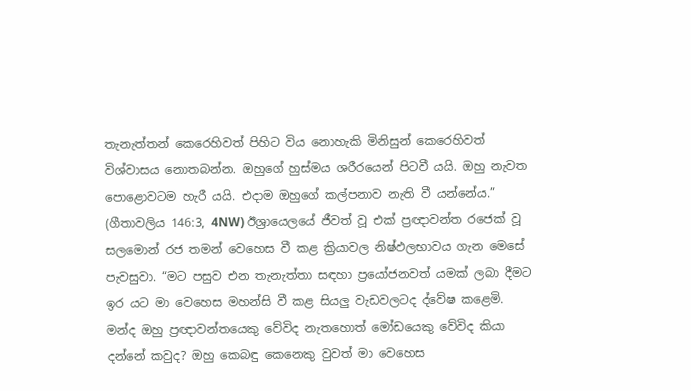තැනැත්තන් කෙරෙහිවත් පිහිට විය නොහැකි මිනිසුන් කෙරෙහිවත් විශ්වාසය නොතබන්න. ඔහුගේ හුස්මය ශරීරයෙන් පිටවී යයි. ඔහු නැවත පොළොවටම හැරී යයි. එදාම ඔහුගේ කල්පනාව නැති වී යන්නේය.” (ගීතාවලිය 146:3, 4NW) ඊශ්‍රායෙලයේ ජීවත් වූ එක් ප්‍රඥාවන්ත රජෙක් වූ සලමොන් රජ තමන් වෙහෙස වී කළ ක්‍රියාවල නිෂ්ඵලභාවය ගැන මෙසේ පැවසුවා. “මට පසුව එන තැනැත්තා සඳහා ප්‍රයෝජනවත් යමක් ලබා දීමට ඉර යට මා වෙහෙස මහන්සි වී කළ සියලු වැඩවලටද ද්වේෂ කළෙමි. මන්ද ඔහු ප්‍රඥාවන්තයෙකු වේවිද නැතහොත් මෝඩයෙකු වේවිද කියා දන්නේ කවුද? ඔහු කෙබඳු කෙනෙකු වුවත් මා වෙහෙස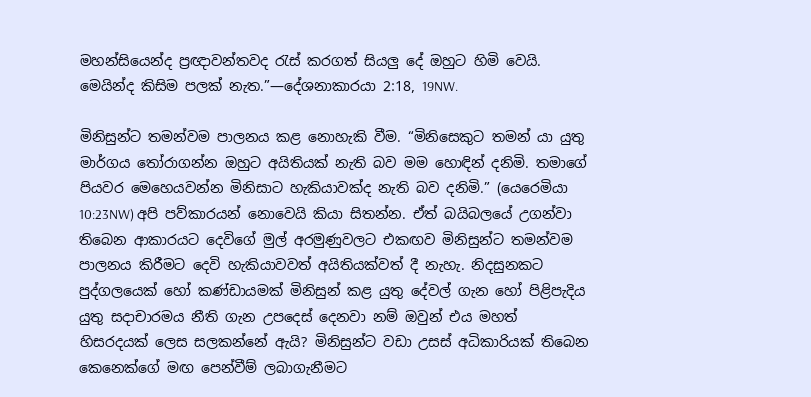මහන්සියෙන්ද ප්‍රඥාවන්තවද රැස් කරගත් සියලු දේ ඔහුට හිමි වෙයි. මෙයින්ද කිසිම පලක් නැත.”—දේශනාකාරයා 2:18, 19NW.

මිනිසුන්ට තමන්වම පාලනය කළ නොහැකි වීම. “මිනිසෙකුට තමන් යා යුතු මාර්ගය තෝරාගන්න ඔහුට අයිතියක් නැති බව මම හොඳින් දනිමි. තමාගේ පියවර මෙහෙයවන්න මිනිසාට හැකියාවක්ද නැති බව දනිමි.” (යෙරෙමියා 10:23NW) අපි පව්කාරයන් නොවෙයි කියා සිතන්න. ඒත් බයිබලයේ උගන්වා තිබෙන ආකාරයට දෙවිගේ මුල් අරමුණුවලට එකඟව මිනිසුන්ට තමන්වම පාලනය කිරීමට දෙවි හැකියාවවත් අයිතියක්වත් දී නැහැ. නිදසුනකට පුද්ගලයෙක් හෝ කණ්ඩායමක් මිනිසුන් කළ යුතු දේවල් ගැන හෝ පිළිපැදිය යුතු සදාචාරමය නීති ගැන උපදෙස් දෙනවා නම් ඔවුන් එය මහත් හිසරදයක් ලෙස සලකන්නේ ඇයි? මිනිසුන්ට වඩා උසස් අධිකාරියක් තිබෙන කෙනෙක්ගේ මඟ පෙන්වීම් ලබාගැනීමට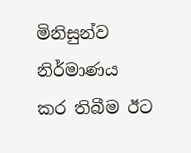මිනිසුන්ව නිර්මාණය කර තිබීම ඊට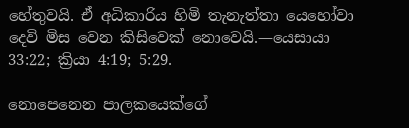හේතුවයි. ඒ අධිකාරිය හිමි තැනැත්තා යෙහෝවා දෙවි මිස වෙන කිසිවෙක් නොවෙයි.—යෙසායා 33:22; ක්‍රියා 4:19; 5:29.

නොපෙනෙන පාලකයෙක්ගේ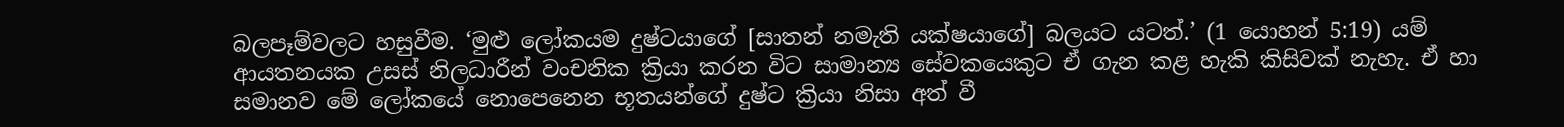බලපෑම්වලට හසුවීම. ‘මුළු ලෝකයම දුෂ්ටයාගේ [සාතන් නමැති යක්ෂයාගේ] බලයට යටත්.’ (1 යොහන් 5:19) යම් ආයතනයක උසස් නිලධාරීන් වංචනික ක්‍රියා කරන විට සාමාන්‍ය සේවකයෙකුට ඒ ගැන කළ හැකි කිසිවක් නැහැ. ඒ හා සමානව මේ ලෝකයේ නොපෙනෙන භූතයන්ගේ දුෂ්ට ක්‍රියා නිසා අත් වී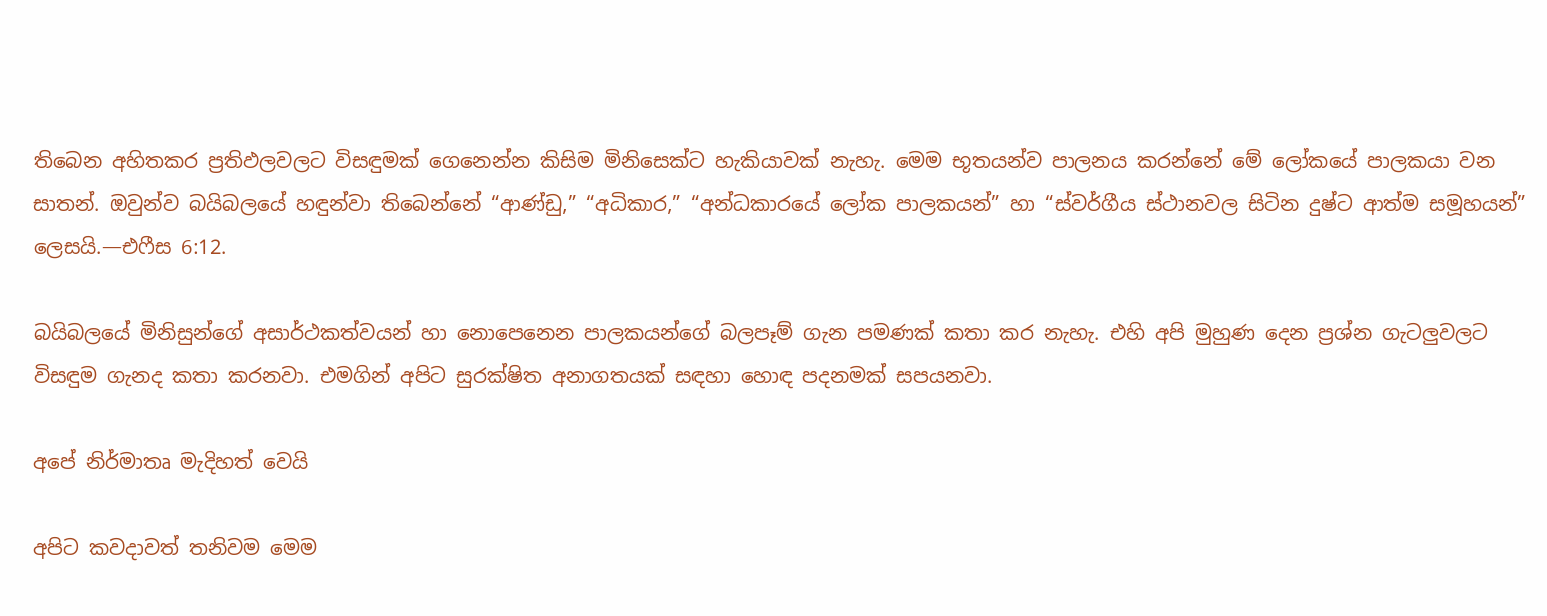තිබෙන අහිතකර ප්‍රතිඵලවලට විසඳුමක් ගෙනෙන්න කිසිම මිනිසෙක්ට හැකියාවක් නැහැ. මෙම භූතයන්ව පාලනය කරන්නේ මේ ලෝකයේ පාලකයා වන සාතන්. ඔවුන්ව බයිබලයේ හඳුන්වා තිබෙන්නේ “ආණ්ඩු,” “අධිකාර,” “අන්ධකාරයේ ලෝක පාලකයන්” හා “ස්වර්ගීය ස්ථානවල සිටින දුෂ්ට ආත්ම සමූහයන්” ලෙසයි.—එෆීස 6:12.

බයිබලයේ මිනිසුන්ගේ අසාර්ථකත්වයන් හා නොපෙනෙන පාලකයන්ගේ බලපෑම් ගැන පමණක් කතා කර නැහැ. එහි අපි මුහුණ දෙන ප්‍රශ්න ගැටලුවලට විසඳුම ගැනද කතා කරනවා. එමගින් අපිට සුරක්ෂිත අනාගතයක් සඳහා හොඳ පදනමක් සපයනවා.

අපේ නිර්මාතෘ මැදිහත් වෙයි

අපිට කවදාවත් තනිවම මෙම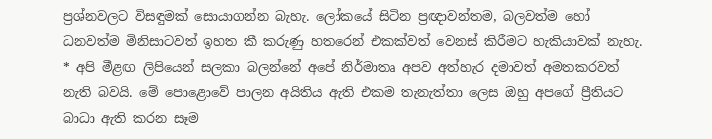ප්‍රශ්නවලට විසඳුමක් සොයාගන්න බැහැ. ලෝකයේ සිටින ප්‍රඥාවන්තම, බලවත්ම හෝ ධනවත්ම මිනිසාටවත් ඉහත කී කරුණු හතරෙන් එකක්වත් වෙනස් කිරීමට හැකියාවක් නැහැ. * අපි මීළඟ ලිපියෙන් සලකා බලන්නේ අපේ නිර්මාතෘ අපව අත්හැර දමාවත් අමතකරවත් නැති බවයි. මේ පොළොවේ පාලන අයිතිය ඇති එකම තැනැත්තා ලෙස ඔහු අපගේ ප්‍රීතියට බාධා ඇති කරන සෑම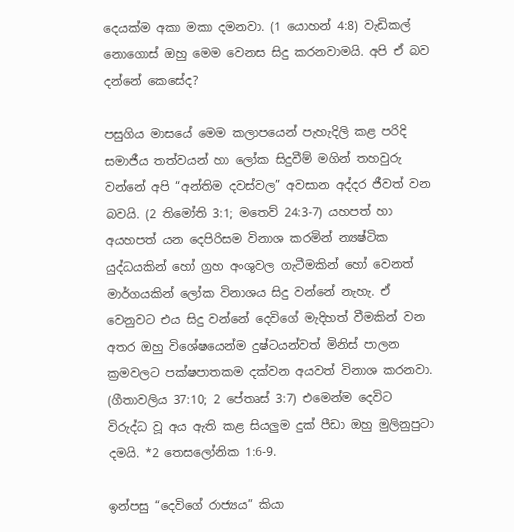දෙයක්ම අකා මකා දමනවා. (1 යොහන් 4:8) වැඩිකල් නොගොස් ඔහු මෙම වෙනස සිදු කරනවාමයි. අපි ඒ බව දන්නේ කෙසේද?

පසුගිය මාසයේ මෙම කලාපයෙන් පැහැදිලි කළ පරිදි සමාජීය තත්වයන් හා ලෝක සිදුවීම් මගින් තහවුරු වන්නේ අපි “අන්තිම දවස්වල” අවසාන අද්දර ජීවත් වන බවයි. (2 තිමෝති 3:1; මතෙව් 24:3-7) යහපත් හා අයහපත් යන දෙපිරිසම විනාශ කරමින් න්‍යෂ්ටික යුද්ධයකින් හෝ ග්‍රහ අංශුවල ගැටීමකින් හෝ වෙනත් මාර්ගයකින් ලෝක විනාශය සිදු වන්නේ නැහැ. ඒ වෙනුවට එය සිදු වන්නේ දෙවිගේ මැදිහත් වීමකින් වන අතර ඔහු විශේෂයෙන්ම දුෂ්ටයන්වත් මිනිස් පාලන ක්‍රමවලට පක්ෂපාතකම දක්වන අයවත් විනාශ කරනවා. (ගීතාවලිය 37:10; 2 පේතෘස් 3:7) එමෙන්ම දෙවිට විරුද්ධ වූ අය ඇති කළ සියලුම දුක් පීඩා ඔහු මුලිනුපුටා දමයි. *2 තෙසලෝනික 1:6-9.

ඉන්පසු “දෙවිගේ රාජ්‍යය” කියා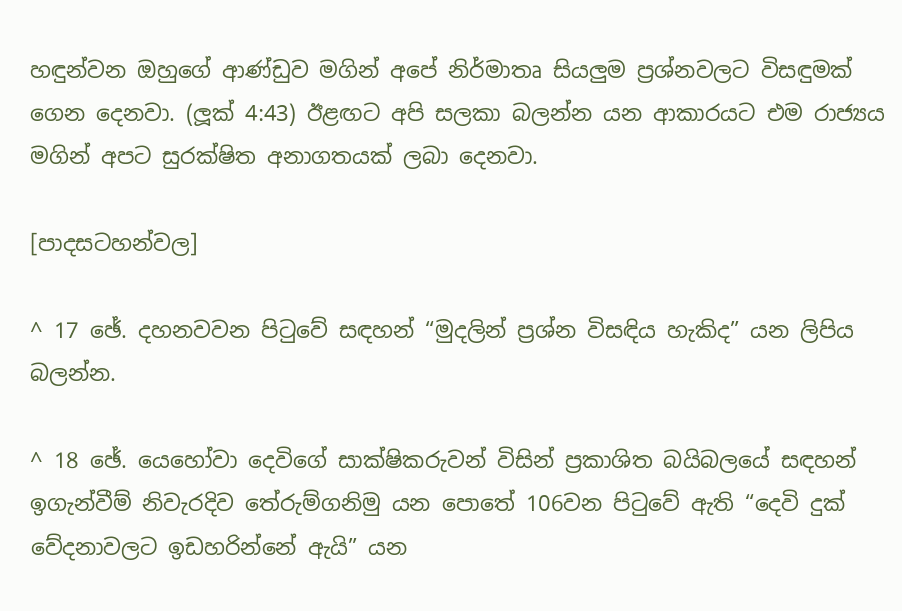හඳුන්වන ඔහුගේ ආණ්ඩුව මගින් අපේ නිර්මාතෘ සියලුම ප්‍රශ්නවලට විසඳුමක් ගෙන දෙනවා. (ලූක් 4:43) ඊළඟට අපි සලකා බලන්න යන ආකාරයට එම රාජ්‍යය මගින් අපට සුරක්ෂිත අනාගතයක් ලබා දෙනවා.

[පාදසටහන්වල]

^ 17 ඡේ. දහනවවන පිටුවේ සඳහන් “මුදලින් ප්‍රශ්න විසඳිය හැකිද” යන ලිපිය බලන්න.

^ 18 ඡේ. යෙහෝවා දෙවිගේ සාක්ෂිකරුවන් විසින් ප්‍රකාශිත බයිබලයේ සඳහන් ඉගැන්වීම් නිවැරදිව තේරුම්ගනිමු යන පොතේ 106වන පිටුවේ ඇති “දෙවි දුක් වේදනාවලට ඉඩහරින්නේ ඇයි” යන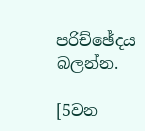පරිච්ඡේදය බලන්න.

[5වන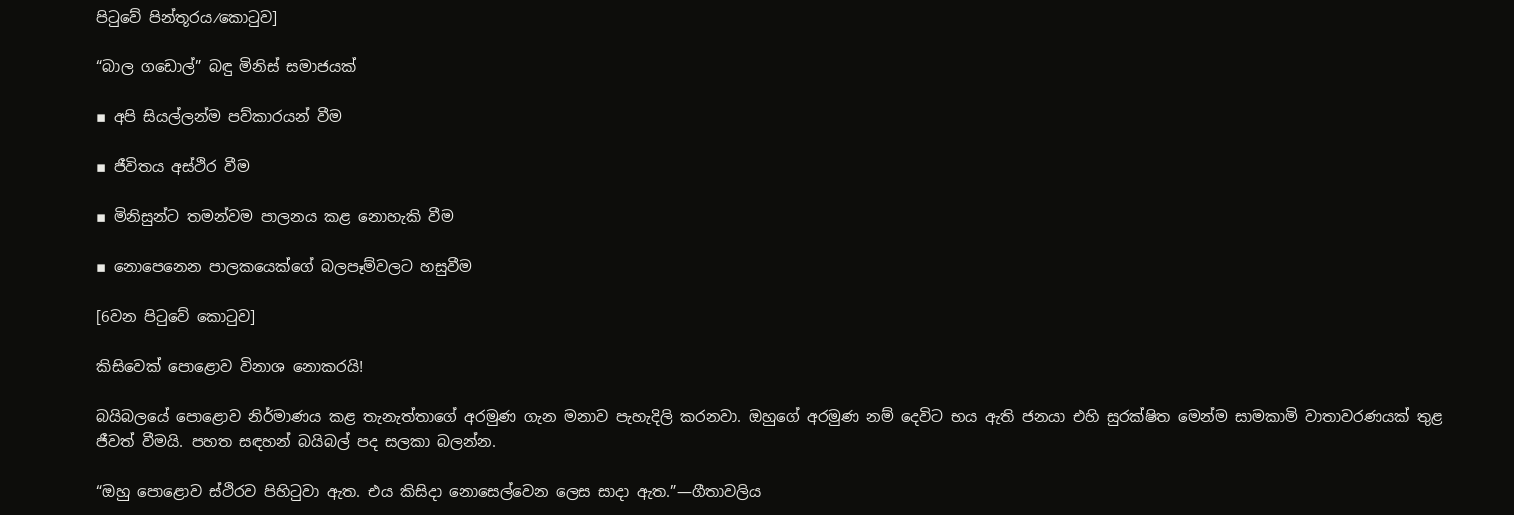පිටුවේ පින්තූරය⁄කොටුව]

“බාල ගඩොල්” බඳු මිනිස් සමාජයක්

▪ අපි සියල්ලන්ම පව්කාරයන් වීම

▪ ජීවිතය අස්ථිර වීම

▪ මිනිසුන්ට තමන්වම පාලනය කළ නොහැකි වීම

▪ නොපෙනෙන පාලකයෙක්ගේ බලපෑම්වලට හසුවීම

[6වන පිටුවේ කොටුව]

කිසිවෙක් පොළොව විනාශ නොකරයි!

බයිබලයේ පොළොව නිර්මාණය කළ තැනැත්තාගේ අරමුණ ගැන මනාව පැහැදිලි කරනවා. ඔහුගේ අරමුණ නම් දෙවිට භය ඇති ජනයා එහි සුරක්ෂිත මෙන්ම සාමකාමි වාතාවරණයක් තුළ ජීවත් වීමයි. පහත සඳහන් බයිබල් පද සලකා බලන්න.

“ඔහු පොළොව ස්ථිරව පිහිටුවා ඇත. එය කිසිදා නොසෙල්වෙන ලෙස සාදා ඇත.”—ගීතාවලිය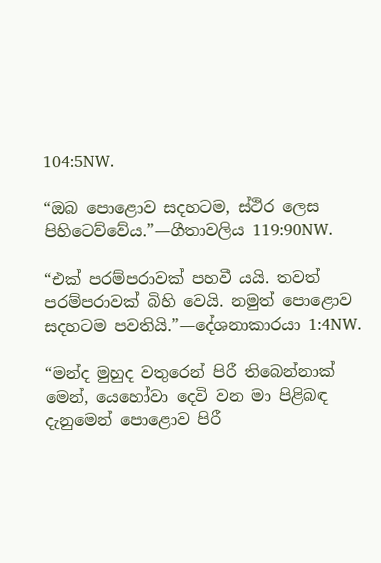104:5NW.

“ඔබ පොළොව සදහටම, ස්ථිර ලෙස පිහිටෙව්වේය.”—ගීතාවලිය 119:90NW.

“එක් පරම්පරාවක් පහවී යයි. තවත් පරම්පරාවක් බිහි වෙයි. නමුත් පොළොව සදහටම පවතියි.”—දේශනාකාරයා 1:4NW.

“මන්ද මුහුද වතුරෙන් පිරී තිබෙන්නාක් මෙන්, යෙහෝවා දෙවි වන මා පිළිබඳ දැනුමෙන් පොළොව පිරී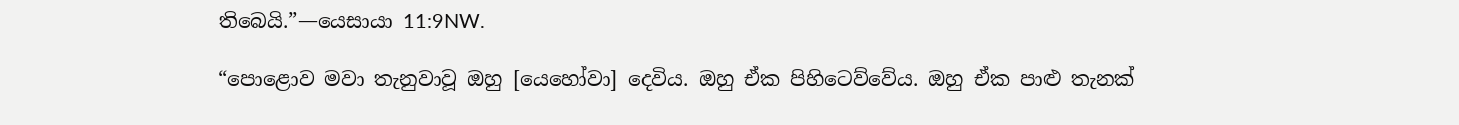තිබෙයි.”—යෙසායා 11:9NW.

“පොළොව මවා තැනුවාවූ ඔහු [යෙහෝවා] දෙවිය. ඔහු ඒක පිහිටෙව්වේය. ඔහු ඒක පාළු තැනක්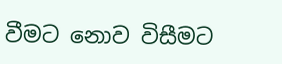වීමට නොව විසීමට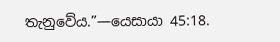තැනුවේය.”—යෙසායා 45:18.